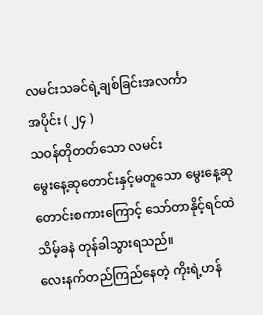လမင်းသခင်ရဲ့ချစ်ခြင်းအလင်္ကာ
အပိုင်း ( ၂၄ )
သဝန်တိုတတ်သော လမင်း
မွေးနေ့ဆုတောင်းနှင့်မတူသော မွေးနေ့ဆုတောင်းစကားကြောင့် သော်တာနိုင့်ရင်ထဲ သိမ့်ခနဲ တုန်ခါသွားရသည်။
လေးနက်တည်ကြည်နေတဲ့ ကိုးရဲ့ဟန်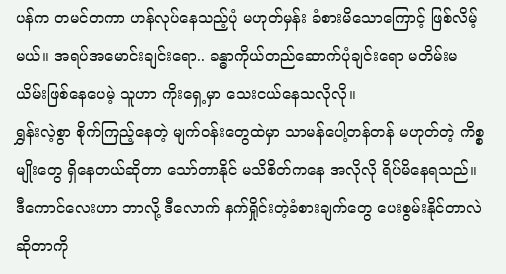ပန်က တမင်တကာ ဟန်လုပ်နေသည့်ပုံ မဟုတ်မှန်း ခံစားမိသောကြောင့် ဖြစ်လိမ့်မယ်။ အရပ်အမောင်းချင်းရော.. ခန္ဓာကိုယ်တည်ဆောက်ပုံချင်းရော မတိမ်းမယိမ်းဖြစ်နေပေမဲ့ သူဟာ ကိုးရှေ့မှာ သေးငယ်နေသလိုလို။
ရွှန်းလဲ့စွာ စိုက်ကြည့်နေတဲ့ မျက်ဝန်းတွေထဲမှာ သာမန်ပေါ့တန်တန် မဟုတ်တဲ့ ကိစ္စမျိုးတွေ ရှိနေတယ်ဆိုတာ သော်တာနိုင် မသိစိတ်ကနေ အလိုလို ရိပ်မိနေရသည်။
ဒီကောင်လေးဟာ ဘာလို့ ဒီလောက် နက်ရှိုင်းတဲ့ခံစားချက်တွေ ပေးစွမ်းနိုင်တာလဲ ဆိုတာကို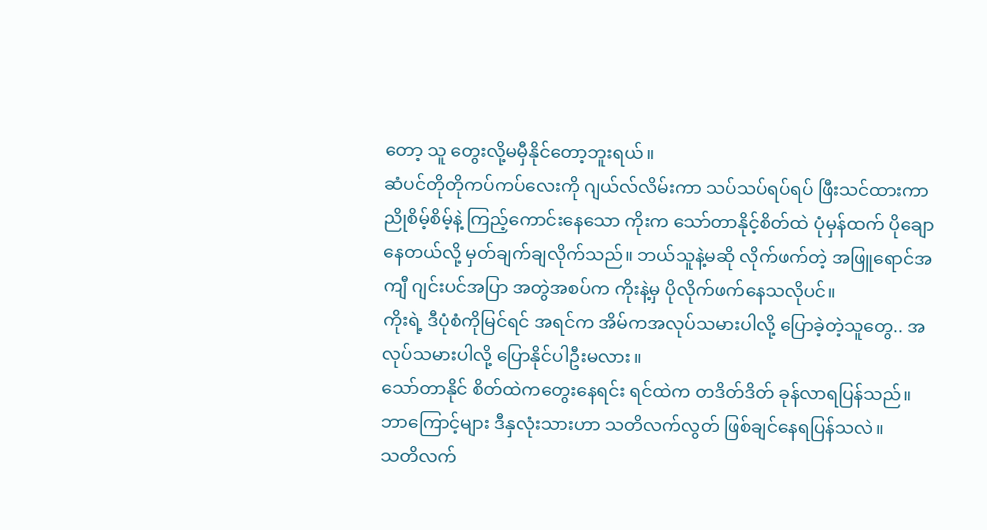တော့ သူ တွေးလို့မမှီနိုင်တော့ဘူးရယ်။
ဆံပင်တိုတိုကပ်ကပ်လေးကို ဂျယ်လ်လိမ်းကာ သပ်သပ်ရပ်ရပ် ဖြီးသင်ထားကာ ညိုစိမ့်စိမ့်နဲ့ ကြည့်ကောင်းနေသော ကိုးက သော်တာနိုင့်စိတ်ထဲ ပုံမှန်ထက် ပိုချောနေတယ်လို့ မှတ်ချက်ချလိုက်သည်။ ဘယ်သူနဲ့မဆို လိုက်ဖက်တဲ့ အဖြူရောင်အကျီ ဂျင်းပင်အပြာ အတွဲအစပ်က ကိုးနဲ့မှ ပိုလိုက်ဖက်နေသလိုပင်။
ကိုးရဲ့ ဒီပုံစံကိုမြင်ရင် အရင်က အိမ်ကအလုပ်သမားပါလို့ ပြောခဲ့တဲ့သူတွေ.. အလုပ်သမားပါလို့ ပြောနိုင်ပါဦးမလား။
သော်တာနိုင် စိတ်ထဲကတွေးနေရင်း ရင်ထဲက တဒိတ်ဒိတ် ခုန်လာရပြန်သည်။
ဘာကြောင့်များ ဒီနှလုံးသားဟာ သတိလက်လွတ် ဖြစ်ချင်နေရပြန်သလဲ။
သတိလက်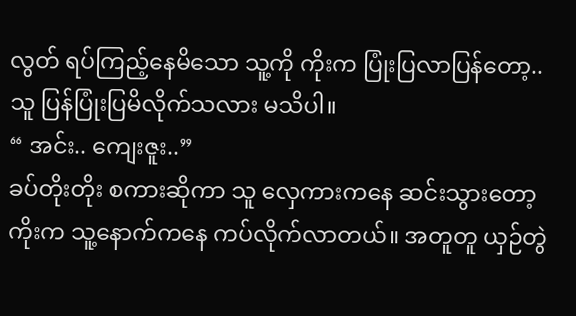လွတ် ရပ်ကြည့်နေမိသော သူ့ကို ကိုးက ပြုံးပြလာပြန်တော့.. သူ ပြန်ပြုံးပြမိလိုက်သလား မသိပါ။
“ အင်း.. ကျေးဇူး..”
ခပ်တိုးတိုး စကားဆိုကာ သူ လှေကားကနေ ဆင်းသွားတော့ ကိုးက သူ့နောက်ကနေ ကပ်လိုက်လာတယ်။ အတူတူ ယှဉ်တွဲ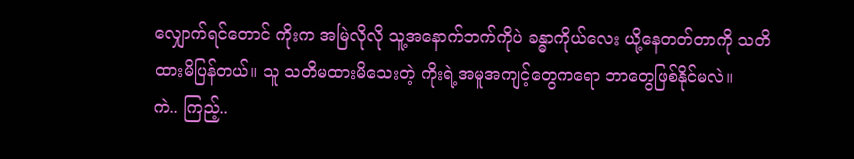လျှောက်ရင်တောင် ကိုးက အမြဲလိုလို သူ့အနောက်ဘက်ကိုပဲ ခန္ဓာကိုယ်လေး ယို့နေတတ်တာကို သတိထားမိပြန်တယ်။ သူ သတိမထားမိသေးတဲ့ ကိုးရဲ့အမူအကျင့်တွေကရော ဘာတွေဖြစ်နိုင်မလဲ။
ကဲ.. ကြည့်..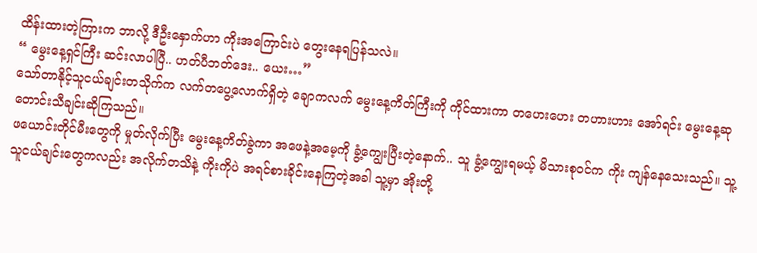ထိန်းထားတဲ့ကြားက ဘာလို့ ဒီဦးနှောက်ဟာ ကိုးအကြောင်းပဲ တွေးနေရပြန်သလဲ။
“ မွေးနေ့ရှင်ကြီး ဆင်းလာပါပြီ.. ဟတ်ပီဘတ်ဒေး.. ယေး…”
သော်တာနိုင့်သူငယ်ချင်းတသိုက်က လက်တပွေ့လောက်ရှိတဲ့ ချောကလက် မွေးနေ့ကိတ်ကြီးကို ကိုင်ထားကာ တဟေးဟေး တဟားဟား အော်ရင်း မွေးနေ့ဆုတောင်းသီချင်းဆိုကြသည်။
ဖယောင်းတိုင်မီးတွေကို မှုတ်လိုက်ပြီး မွေးနေ့ကိတ်ခွဲကာ အဖေနဲ့အမေ့ကို ခွံ့ကျွေးပြီးတဲ့နောက်.. သူ ခွံ့ကျွေးရမယ့် မိသားစုဝင်က ကိုး ကျန်နေသေးသည်။ သူ့သူငယ်ချင်းတွေကလည်း အလိုက်တသိနဲ့ ကိုးကိုပဲ အရင်စားခိုင်းနေကြတဲ့အခါ သူ့မှာ အိုးတို့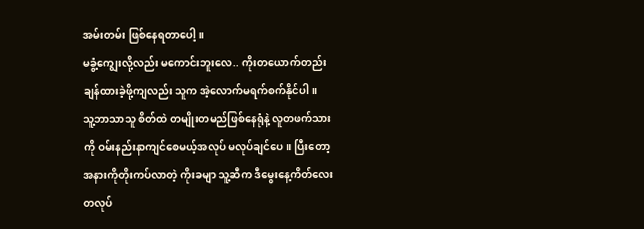အမ်းတမ်း ဖြစ်နေရတာပေါ့။
မခွံ့ကျွေးလို့လည်း မကောင်းဘူးလေ.. ကိုးတယောက်တည်း ချန်ထားခဲ့ဖို့ကျလည်း သူက အဲ့လောက်မရက်စက်နိုင်ပါ။
သူ့ဘာသာသူ စိတ်ထဲ တမျိုးတမည်ဖြစ်နေရုံနဲ့ လူတဖက်သားကို ဝမ်းနည်းနာကျင်စေမယ့်အလုပ် မလုပ်ချင်ပေ။ ပြီးတော့ အနားကိုတိုးကပ်လာတဲ့ ကိုးခမျာ သူ့ဆီက ဒီမွေးနေ့ကိတ်လေးတလုပ်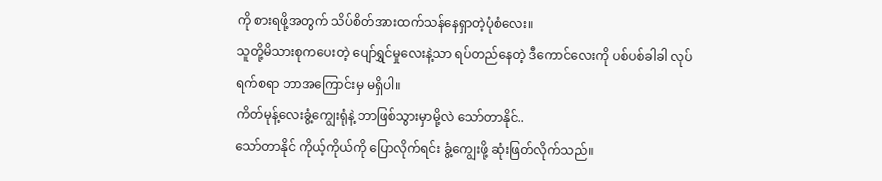ကို စားရဖို့အတွက် သိပ်စိတ်အားထက်သန်နေရှာတဲ့ပုံစံလေး။
သူတို့မိသားစုကပေးတဲ့ ပျော်ရွှင်မှုလေးနဲ့သာ ရပ်တည်နေတဲ့ ဒီကောင်လေးကို ပစ်ပစ်ခါခါ လုပ်ရက်စရာ ဘာအကြောင်းမှ မရှိပါ။
ကိတ်မုန့်လေးခွံ့ကျွေးရုံနဲ့ ဘာဖြစ်သွားမှာမို့လဲ သော်တာနိုင်..
သော်တာနိုင် ကိုယ့်ကိုယ်ကို ပြောလိုက်ရင်း ခွံ့ကျွေးဖို့ ဆုံးဖြတ်လိုက်သည်။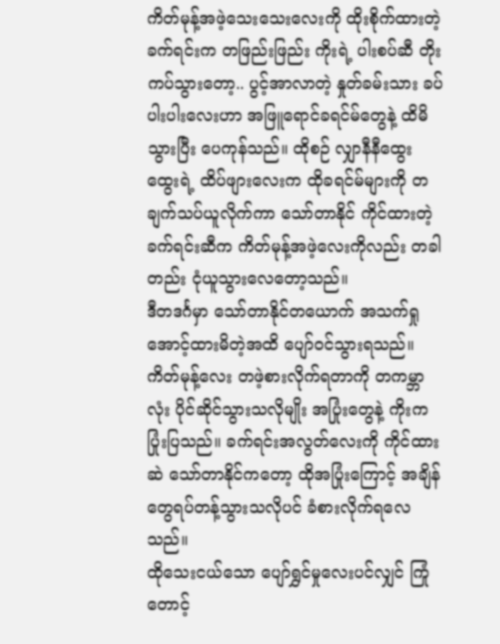ကိတ်မုန့်အဖဲ့သေးသေးလေးကို ထိုးစိုက်ထားတဲ့ ခက်ရင်းက တဖြည်းဖြည်း ကိုးရဲ့ ပါးစပ်ဆီ တိုးကပ်သွားတော့.. ပွင့်အာလာတဲ့ နှုတ်ခမ်းသား ခပ်ပါးပါးလေးဟာ အဖြူရောင်ခရင်မ်တွေနဲ့ ထိမိသွားပြီး ပေကုန်သည်။ ထိုစဉ် လျှာနီနီထွေးထွေးရဲ့ ထိပ်ဖျားလေးက ထိုခရင်မ်များကို တချက်သပ်ယူလိုက်ကာ သော်တာနိုင် ကိုင်ထားတဲ့ ခက်ရင်းဆီက ကိတ်မုန့်အဖဲ့လေးကိုလည်း တခါတည်း ငုံယူသွားလေတော့သည်။
ဒီတဒင်္ဂမှာ သော်တာနိုင်တယောက် အသက်ရှုအောင့်ထားမိတဲ့အထိ ပျော်ဝင်သွားရသည်။
ကိတ်မုန့်လေး တဖဲ့စားလိုက်ရတာကို တကမ္ဘာလုံး ပိုင်ဆိုင်သွားသလိုမျိုး အပြုံးတွေနဲ့ ကိုးက ပြုံးပြသည်။ ခက်ရင်းအလွတ်လေးကို ကိုင်ထားဆဲ သော်တာနိုင်ကတော့ ထိုအပြုံးကြောင့် အချိန်တွေရပ်တန့်သွားသလိုပင် ခံစားလိုက်ရလေသည်။
ထိုသေးငယ်သော ပျော်ရွှင်မှုလေးပင်လျှင် ကြုံတောင့်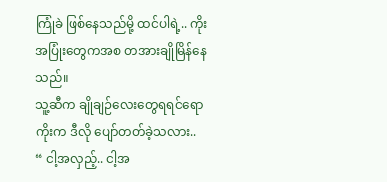ကြုံခဲ ဖြစ်နေသည်မို့ ထင်ပါရဲ့.. ကိုးအပြုံးတွေကအစ တအားချိုမြိန်နေသည်။
သူ့ဆီက ချိုချဉ်လေးတွေရရင်ရော ကိုးက ဒီလို ပျော်တတ်ခဲ့သလား..
“ ငါ့အလှည့်.. ငါ့အ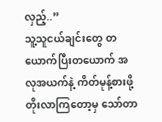လှည့်..”
သူ့သူငယ်ချင်းတွေ တယောက်ပြီးတယောက် အလုအယက်နဲ့ ကိတ်မုန့်စားဖို့ တိုးလာကြတော့မှ သော်တာ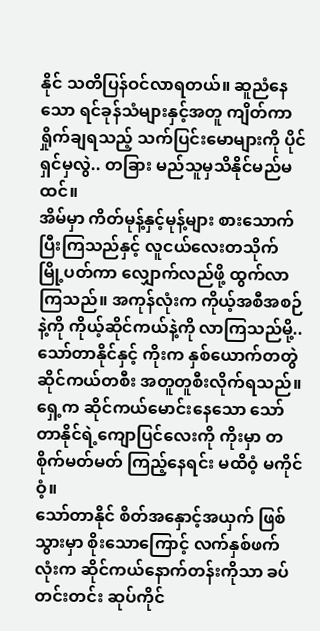နိုင် သတိပြန်ဝင်လာရတယ်။ ဆူညံနေသော ရင်ခုန်သံများနှင့်အတူ ကျိတ်ကာ ရှိုက်ချရသည့် သက်ပြင်းမောများကို ပိုင်ရှင်မှလွဲ.. တခြား မည်သူမှသိနိုင်မည်မထင်။
အိမ်မှာ ကိတ်မုန့်နှင့်မုန့်များ စားသောက်ပြီးကြသည်နှင့် လူငယ်လေးတသိုက် မြို့ပတ်ကာ လျှောက်လည်ဖို့ ထွက်လာကြသည်။ အကုန်လုံးက ကိုယ့်အစီအစဉ်နဲ့ကို ကိုယ့်ဆိုင်ကယ်နဲ့ကို လာကြသည်မို့.. သော်တာနိုင်နှင့် ကိုးက နှစ်ယောက်တတွဲ ဆိုင်ကယ်တစီး အတူတူစီးလိုက်ရသည်။
ရှေ့က ဆိုင်ကယ်မောင်းနေသော သော်တာနိုင်ရဲ့ကျောပြင်လေးကို ကိုးမှာ တစိုက်မတ်မတ် ကြည့်နေရင်း မထိဝံ့ မကိုင်ဝံ့။
သော်တာနိုင် စိတ်အနှောင့်အယှက် ဖြစ်သွားမှာ စိုးသောကြောင့် လက်နှစ်ဖက်လုံးက ဆိုင်ကယ်နောက်တန်းကိုသာ ခပ်တင်းတင်း ဆုပ်ကိုင်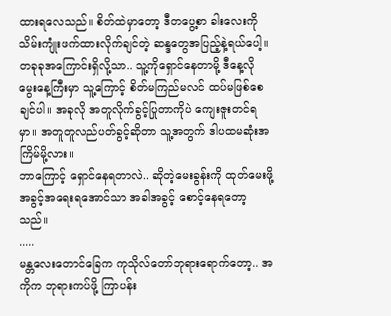ထားရလေသည်။ စိတ်ထဲမှာတော့ ဒီတပွေ့စာ ခါးလေးကို သိမ်းကျုံးဖက်ထားလိုက်ချင်တဲ့ ဆန္ဒတွေအပြည့်နဲ့ရယ်ပေါ့။
တခုခုအကြောင်းရှိလို့သာ.. သူ့ကိုရှောင်နေတာမို့ ဒီနေ့လို မွေးနေ့ကြီးမှာ သူ့ကြောင့် စိတ်မကြည်မလင် ထပ်မဖြစ်စေချင်ပါ။ အခုလို အတူလိုက်ခွင့်ပြုတာကိုပဲ ကျေးဇူးတင်ရမှာ။ အတူတူလည်ပတ်ခွင့်ဆိုတာ သူ့အတွက် ဒါပထမဆုံးအကြိမ်မို့လား။
ဘာကြောင့် ရှောင်နေရတာလဲ.. ဆိုတဲ့မေးခွန်းကို ထုတ်မေးဖို့ အခွင့်အရေးရအောင်သာ အခါအခွင့် စောင့်နေရတော့သည်။
.....
မန္တလေးတောင်ခြေက ကုသိုလ်တော်ဘုရားရောက်တော့.. အကိုက ဘုရားကပ်ဖို့ ကြာပန်း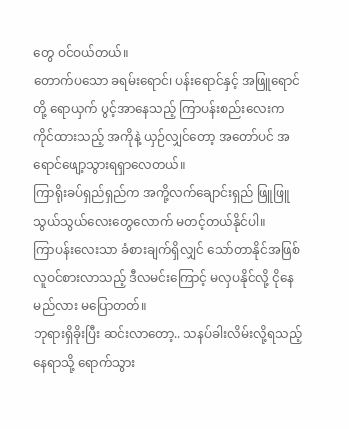တွေ ဝင်ဝယ်တယ်။
တောက်ပသော ခရမ်းရောင်၊ ပန်းရောင်နှင့် အဖြူရောင်တို့ ရောယှက် ပွင့်အာနေသည့် ကြာပန်းစည်းလေးက ကိုင်ထားသည့် အကိုနဲ့ ယှဉ်လျှင်တော့ အတော်ပင် အရောင်ဖျော့သွားရရှာလေတယ်။
ကြာရိုးခပ်ရှည်ရှည်က အကို့လက်ချောင်းရှည် ဖြူဖြူသွယ်သွယ်လေးတွေလောက် မတင့်တယ်နိုင်ပါ။
ကြာပန်းလေးသာ ခံစားချက်ရှိလျှင် သော်တာနိုင်အဖြစ် လူဝင်စားလာသည့် ဒီလမင်းကြောင့် မလှပနိုင်လို့ ငိုနေမည်လား မပြောတတ်။
ဘုရားရှိခိုးပြီး ဆင်းလာတော့.. သနပ်ခါးလိမ်းလို့ရသည့်နေရာသို့ ရောက်သွား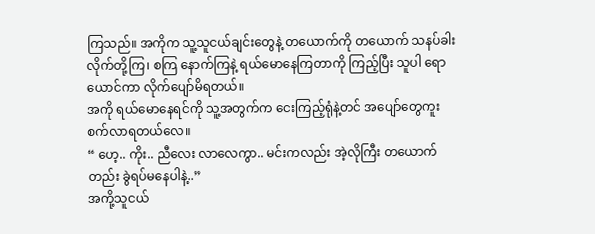ကြသည်။ အကိုက သူ့သူငယ်ချင်းတွေနဲ့ တယောက်ကို တယောက် သနပ်ခါး လိုက်တို့ကြ၊ စကြ နောက်ကြနဲ့ ရယ်မောနေကြတာကို ကြည့်ပြီး သူပါ ရောယောင်ကာ လိုက်ပျော်မိရတယ်။
အကို ရယ်မောနေရင်ကို သူ့အတွက်က ငေးကြည့်ရုံနဲ့တင် အပျော်တွေကူးစက်လာရတယ်လေ။
“ ဟေ့.. ကိုး.. ညီလေး လာလေကွာ.. မင်းကလည်း အဲ့လိုကြီး တယောက်တည်း ခွဲရပ်မနေပါနဲ့..”
အကို့သူငယ်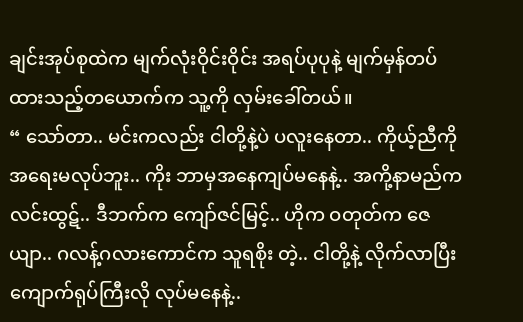ချင်းအုပ်စုထဲက မျက်လုံးဝိုင်းဝိုင်း အရပ်ပုပုနဲ့ မျက်မှန်တပ်ထားသည့်တယောက်က သူ့ကို လှမ်းခေါ်တယ်။
“ သော်တာ.. မင်းကလည်း ငါတို့နဲ့ပဲ ပလူးနေတာ.. ကိုယ့်ညီကို အရေးမလုပ်ဘူး.. ကိုး ဘာမှအနေကျပ်မနေနဲ့.. အကို့နာမည်က လင်းထွဋ်.. ဒီဘက်က ကျော်ဇင်မြင့်.. ဟိုက ဝတုတ်က ဇေယျာ.. ဂလန့်ဂလားကောင်က သူရစိုး တဲ့.. ငါတို့နဲ့ လိုက်လာပြီး ကျောက်ရုပ်ကြီးလို လုပ်မနေနဲ့..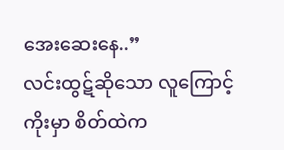အေးဆေးနေ..”
လင်းထွဋ်ဆိုသော လူကြောင့် ကိုးမှာ စိတ်ထဲက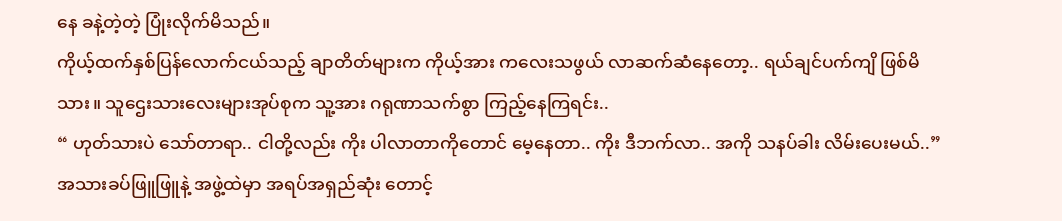နေ ခနဲ့တဲ့တဲ့ ပြုံးလိုက်မိသည်။
ကိုယ့်ထက်နှစ်ပြန်လောက်ငယ်သည့် ချာတိတ်များက ကိုယ့်အား ကလေးသဖွယ် လာဆက်ဆံနေတော့.. ရယ်ချင်ပက်ကျိ ဖြစ်မိသား။ သူဌေးသားလေးများအုပ်စုက သူ့အား ဂရုဏာသက်စွာ ကြည့်နေကြရင်း..
“ ဟုတ်သားပဲ သော်တာရာ.. ငါတို့လည်း ကိုး ပါလာတာကိုတောင် မေ့နေတာ.. ကိုး ဒီဘက်လာ.. အကို သနပ်ခါး လိမ်းပေးမယ်..”
အသားခပ်ဖြူဖြူနဲ့ အဖွဲ့ထဲမှာ အရပ်အရှည်ဆုံး တောင့်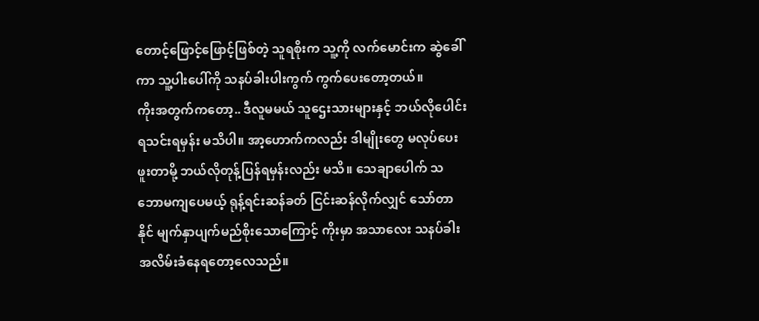တောင့်ဖြောင့်ဖြောင့်ဖြစ်တဲ့ သူရစိုးက သူ့ကို လက်မောင်းက ဆွဲခေါ်ကာ သူ့ပါးပေါ်ကို သနပ်ခါးပါးကွက် ကွက်ပေးတော့တယ်။
ကိုးအတွက်ကတော့.. ဒီလူမမယ် သူဌေးသားများနှင့် ဘယ်လိုပေါင်းရသင်းရမှန်း မသိပါ။ အာ့ဟောက်ကလည်း ဒါမျိုးတွေ မလုပ်ပေးဖူးတာမို့ ဘယ်လိုတုန့်ပြန်ရမှန်းလည်း မသိ။ သေချာပေါက် သဘောမကျပေမယ့် ရုန့်ရင်းဆန်ခတ် ငြင်းဆန်လိုက်လျှင် သော်တာနိုင် မျက်နှာပျက်မည်စိုးသောကြောင့် ကိုးမှာ အသာလေး သနပ်ခါးအလိမ်းခံနေရတော့လေသည်။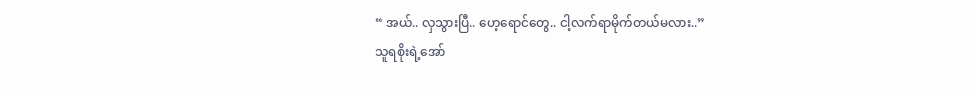“ အယ်.. လှသွားပြီ.. ဟေ့ရောင်တွေ.. ငါ့လက်ရာမိုက်တယ်မလား..”
သူရစိုးရဲ့အော်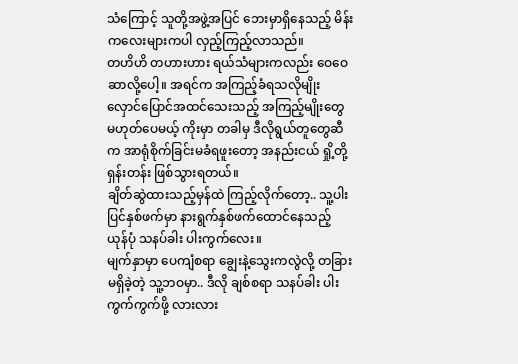သံကြောင့် သူတို့အဖွဲ့အပြင် ဘေးမှာရှိနေသည့် မိန်းကလေးများကပါ လှည့်ကြည့်လာသည်။
တဟိဟိ တဟားဟား ရယ်သံများကလည်း ဝေဝေဆာလို့ပေါ့။ အရင်က အကြည့်ခံရသလိုမျိုး လှောင်ပြောင်အထင်သေးသည့် အကြည့်မျိုးတွေ မဟုတ်ပေမယ့် ကိုးမှာ တခါမှ ဒီလိုရွယ်တူတွေဆီက အာရုံစိုက်ခြင်းမခံရဖူးတော့ အနည်းငယ် ရှို့တို့ရှန်းတန်း ဖြစ်သွားရတယ်။
ချိတ်ဆွဲထားသည့်မှန်ထဲ ကြည့်လိုက်တော့.. သူ့ပါးပြင်နှစ်ဖက်မှာ နားရွက်နှစ်ဖက်ထောင်နေသည့် ယုန်ပုံ သနပ်ခါး ပါးကွက်လေး။
မျက်နှာမှာ ပေကျံစရာ ချွေးနဲ့သွေးကလွဲလို့ တခြားမရှိခဲ့တဲ့ သူ့ဘဝမှာ.. ဒီလို ချစ်စရာ သနပ်ခါး ပါးကွက်ကွက်ဖို့ လားလား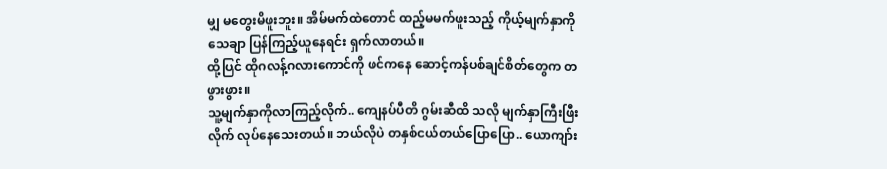မျှ မတွေးမိဖူးဘူး။ အိမ်မက်ထဲတောင် ထည့်မမက်ဖူးသည့် ကိုယ့်မျက်နှာကို သေချာ ပြန်ကြည့်ယူနေရင်း ရှက်လာတယ်။
ထို့ပြင် ထိုဂလန့်ဂလားကောင်ကို ဖင်ကနေ ဆောင့်ကန်ပစ်ချင်စိတ်တွေက တဖွားဖွား။
သူ့မျက်နှာကိုလာကြည့်လိုက်.. ကျေနပ်ပီတိ ဂွမ်းဆီထိ သလို မျက်နှာကြီးဖြီးလိုက် လုပ်နေသေးတယ်။ ဘယ်လိုပဲ တနှစ်ငယ်တယ်ပြောပြော.. ယောကျာ်း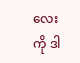လေးကို ဒါ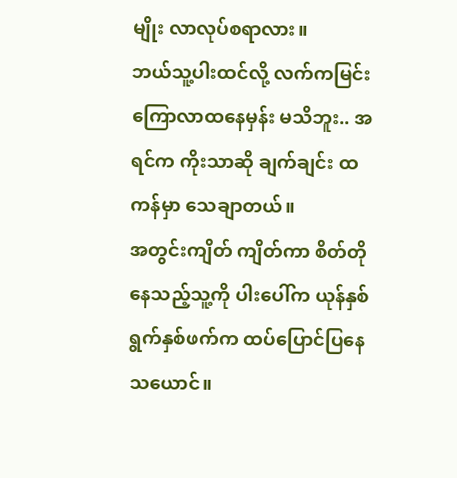မျိုး လာလုပ်စရာလား။
ဘယ်သူ့ပါးထင်လို့ လက်ကမြင်းကြောလာထနေမှန်း မသိဘူး.. အရင်က ကိုးသာဆို ချက်ချင်း ထကန်မှာ သေချာတယ်။
အတွင်းကျိတ် ကျိတ်ကာ စိတ်တိုနေသည့်သူ့ကို ပါးပေါ်က ယုန်နှစ်ရွက်နှစ်ဖက်က ထပ်ပြောင်ပြနေသယောင်။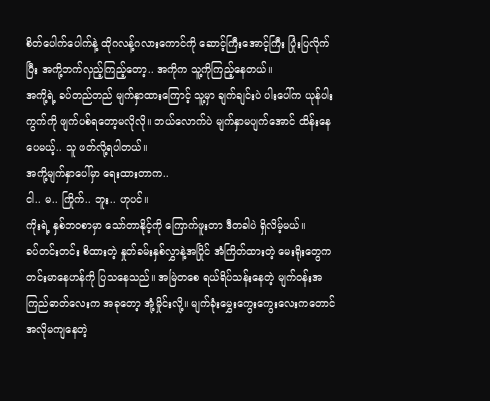စိတ်ပေါက်ပေါက်နဲ့ ထိုဂလန့်ဂလားကောင်ကို ဆောင့်ကြီးအောင့်ကြီး ပြုံးပြလိုက်ပြီး အကို့ဘက်လှည့်ကြည့်တော့.. အကိုက သူ့ကိုကြည့်နေတယ်။
အကို့ရဲ့ ခပ်တည်တည် မျက်နှာထားကြောင့် သူ့မှာ ချက်ချင်းပဲ ပါးပေါ်က ယုန်ပါးကွက်ကို ဖျက်ပစ်ရတော့မလိုလို။ ဘယ်လောက်ပဲ မျက်နှာမပျက်အောင် ထိန်းနေပေမယ့်.. သူ ဖတ်လို့ရပါတယ်။
အကို့မျက်နှာပေါ်မှာ ရေးထားတာက..
ငါ.. မ.. ကြိုက်.. ဘူး.. ဟုပင်။
ကိုးရဲ့ နှစ်ဘဝစာမှာ သော်တာနိုင့်ကို ကြောက်ဖူးတာ ဒီတခါပဲ ရှိလိမ့်မယ်။
ခပ်တင်းတင်း စိထားတဲ့ နှုတ်ခမ်းနှစ်လွှာနဲ့အပြိုင် အံကြိတ်ထားတဲ့ မေးရိုးတွေက တင်းမာနေဟန်ကို ပြသနေသည်။ အမြဲတစေ ရယ်ရိပ်သန်းနေတဲ့ မျက်ဝန်းအကြည်ဓာတ်လေးက အခုတော့ အုံ့မှိုင်းလို့။ မျက်ခုံးမွှေးကွေးကွေးလေးကတောင် အလိုမကျနေတဲ့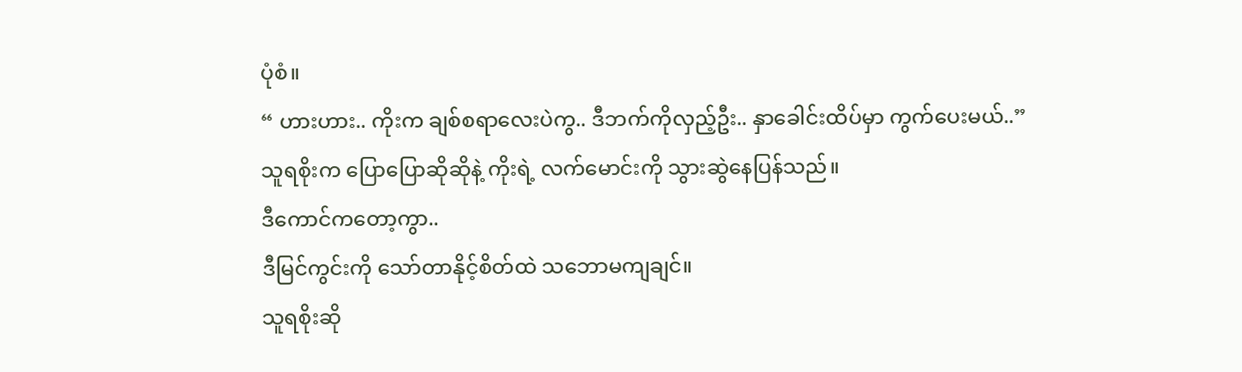ပုံစံ။
“ ဟားဟား.. ကိုးက ချစ်စရာလေးပဲကွ.. ဒီဘက်ကိုလှည့်ဦး.. နှာခေါင်းထိပ်မှာ ကွက်ပေးမယ်..”
သူရစိုးက ပြောပြောဆိုဆိုနဲ့ ကိုးရဲ့ လက်မောင်းကို သွားဆွဲနေပြန်သည်။
ဒီကောင်ကတော့ကွာ..
ဒီမြင်ကွင်းကို သော်တာနိုင့်စိတ်ထဲ သဘောမကျချင်။
သူရစိုးဆို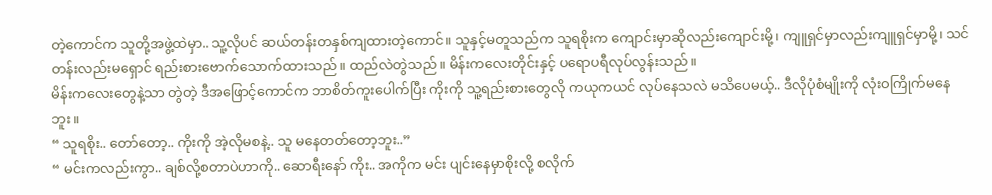တဲ့ကောင်က သူတို့အဖွဲ့ထဲမှာ.. သူ့လိုပင် ဆယ်တန်းတနှစ်ကျထားတဲ့ကောင်။ သူနှင့်မတူသည်က သူရစိုးက ကျောင်းမှာဆိုလည်းကျောင်းမို့၊ ကျူရှင်မှာလည်းကျူရှင်မှာမို့၊ သင်တန်းလည်းမရှောင် ရည်းစားဗောက်သောက်ထားသည်။ ထည်လဲတွဲသည်။ မိန်းကလေးတိုင်းနှင့် ပရောပရီလုပ်လွန်းသည်။
မိန်းကလေးတွေနဲ့သာ တွဲတဲ့ ဒီအဖြောင့်ကောင်က ဘာစိတ်ကူးပေါက်ပြီး ကိုးကို သူ့ရည်းစားတွေလို ကယုကယင် လုပ်နေသလဲ မသိပေမယ့်.. ဒီလိုပုံစံမျိုးကို လုံးဝကြိုက်မနေဘူး။
“ သူရစိုး.. တော်တော့.. ကိုးကို အဲ့လိုမစနဲ့.. သူ မနေတတ်တော့ဘူး..”
“ မင်းကလည်းကွာ.. ချစ်လို့စတာပဲဟာကို.. ဆောရီးနော် ကိုး.. အကိုက မင်း ပျင်းနေမှာစိုးလို့ စလိုက်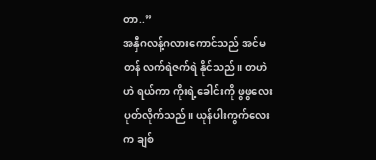တာ..”
အနှီဂလန့်ဂလားကောင်သည် အင်မတန် လက်ရဲဇက်ရဲ နိုင်သည်။ တဟဲဟဲ ရယ်ကာ ကိုးရဲ့ခေါင်းကို ဖွဖွလေး ပုတ်လိုက်သည်။ ယုန်ပါးကွက်လေးက ချစ်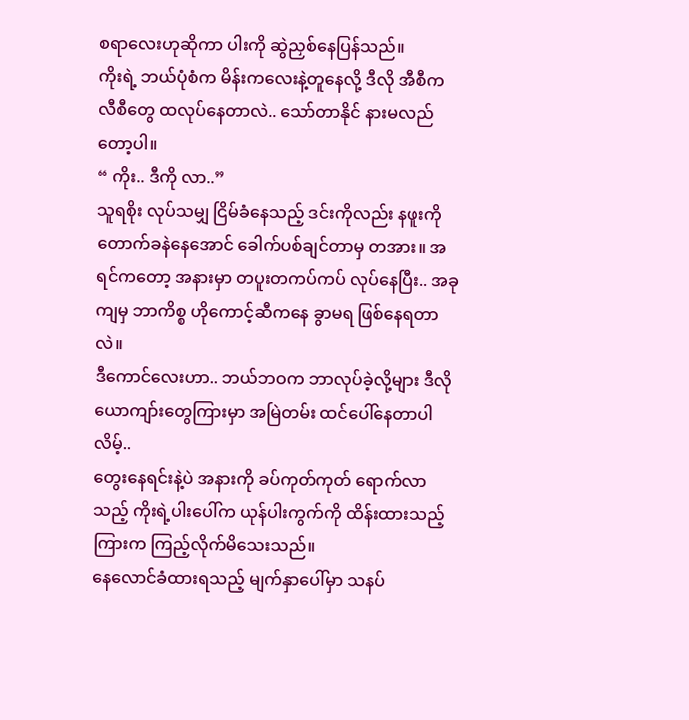စရာလေးဟုဆိုကာ ပါးကို ဆွဲညှစ်နေပြန်သည်။
ကိုးရဲ့ ဘယ်ပုံစံက မိန်းကလေးနဲ့တူနေလို့ ဒီလို အီစီကလီစီတွေ ထလုပ်နေတာလဲ.. သော်တာနိုင် နားမလည်တော့ပါ။
“ ကိုး.. ဒီကို လာ..”
သူရစိုး လုပ်သမျှ ငြိမ်ခံနေသည့် ဒင်းကိုလည်း နဖူးကို တောက်ခနဲနေအောင် ခေါက်ပစ်ချင်တာမှ တအား။ အရင်ကတော့ အနားမှာ တပူးတကပ်ကပ် လုပ်နေပြီး.. အခုကျမှ ဘာကိစ္စ ဟိုကောင့်ဆီကနေ ခွာမရ ဖြစ်နေရတာလဲ။
ဒီကောင်လေးဟာ.. ဘယ်ဘဝက ဘာလုပ်ခဲ့လို့များ ဒီလို ယောကျာ်းတွေကြားမှာ အမြဲတမ်း ထင်ပေါ်နေတာပါလိမ့်..
တွေးနေရင်းနဲ့ပဲ အနားကို ခပ်ကုတ်ကုတ် ရောက်လာသည့် ကိုးရဲ့ပါးပေါ်က ယုန်ပါးကွက်ကို ထိန်းထားသည့်ကြားက ကြည့်လိုက်မိသေးသည်။
နေလောင်ခံထားရသည့် မျက်နှာပေါ်မှာ သနပ်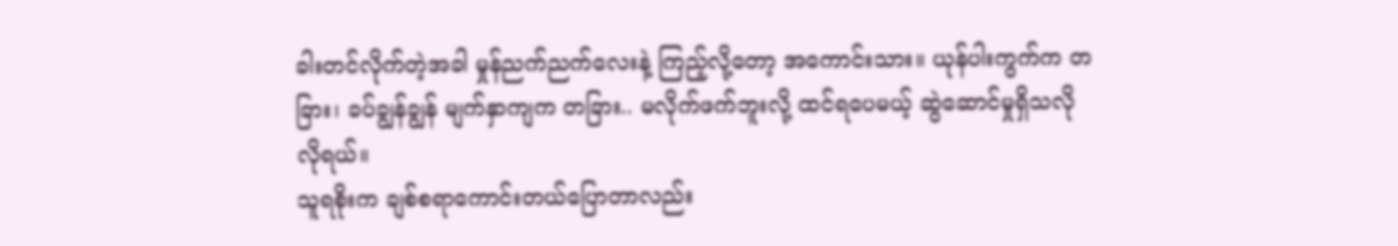ခါးတင်လိုက်တဲ့အခါ မှုန်ညက်ညက်လေးနဲ့ ကြည့်လို့တော့ အကောင်းသား။ ယုန်ပါးကွက်က တခြား၊ ခပ်ချွန်ချွန် မျက်နှာကျက တခြား.. မလိုက်ဖက်ဘူးလို့ ထင်ရပေမယ့် ဆွဲဆောင်မှုရှိသလိုလိုရယ်။
သူရစိုးက ချစ်စရာကောင်းတယ်ပြောတာလည်း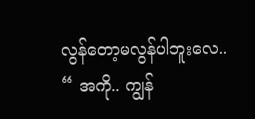လွန်တော့မလွန်ပါဘူးလေ..
“ အကို.. ကျွန်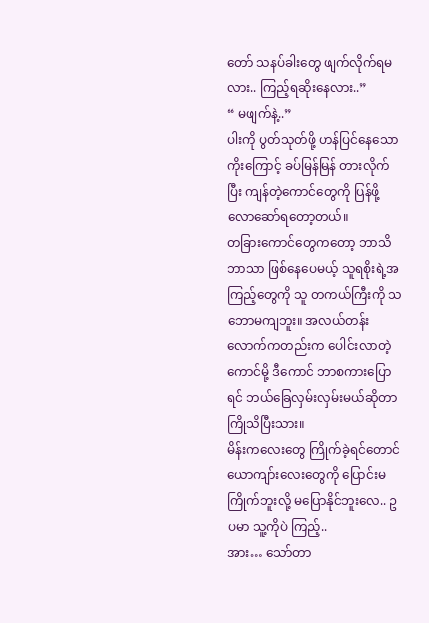တော် သနပ်ခါးတွေ ဖျက်လိုက်ရမလား.. ကြည့်ရဆိုးနေလား..”
“ မဖျက်နဲ့..”
ပါးကို ပွတ်သုတ်ဖို့ ဟန်ပြင်နေသော ကိုးကြောင့် ခပ်မြန်မြန် တားလိုက်ပြီး ကျန်တဲ့ကောင်တွေကို ပြန်ဖို့ လောဆော်ရတော့တယ်။
တခြားကောင်တွေကတော့ ဘာသိဘာသာ ဖြစ်နေပေမယ့် သူရစိုးရဲ့အကြည့်တွေကို သူ တကယ်ကြီးကို သဘောမကျဘူး။ အလယ်တန်းလောက်ကတည်းက ပေါင်းလာတဲ့ကောင်မို့ ဒီကောင် ဘာစကားပြောရင် ဘယ်ခြေလှမ်းလှမ်းမယ်ဆိုတာ ကြိုသိပြီးသား။
မိန်းကလေးတွေ ကြိုက်ခဲ့ရင်တောင် ယောကျာ်းလေးတွေကို ပြောင်းမကြိုက်ဘူးလို့ မပြောနိုင်ဘူးလေ.. ဥပမာ သူ့ကိုပဲ ကြည့်..
အား… သော်တာ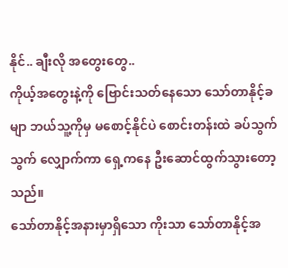နိုင်.. ချီးလို အတွေးတွေ..
ကိုယ့်အတွေးနဲ့ကို ဗြောင်းသတ်နေသော သော်တာနိုင့်ခမျာ ဘယ်သူ့ကိုမှ မစောင့်နိုင်ပဲ စောင်းတန်းထဲ ခပ်သွက်သွက် လျှောက်ကာ ရှေ့ကနေ ဦးဆောင်ထွက်သွားတော့သည်။
သော်တာနိုင့်အနားမှာရှိသော ကိုးသာ သော်တာနိုင့်အ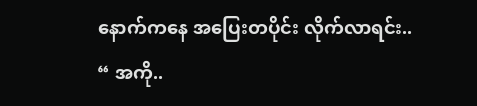နောက်ကနေ အပြေးတပိုင်း လိုက်လာရင်း..
“ အကို..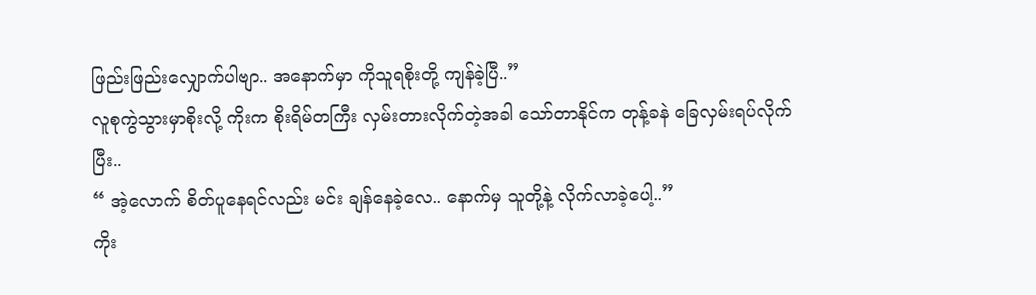ဖြည်းဖြည်းလျှောက်ပါဗျာ.. အနောက်မှာ ကိုသူရစိုးတို့ ကျန်ခဲ့ပြီ..”
လူစုကွဲသွားမှာစိုးလို့ ကိုးက စိုးရိမ်တကြီး လှမ်းတားလိုက်တဲ့အခါ သော်တာနိုင်က တုန့်ခနဲ ခြေလှမ်းရပ်လိုက်ပြီး..
“ အဲ့လောက် စိတ်ပူနေရင်လည်း မင်း ချန်နေခဲ့လေ.. နောက်မှ သူတို့နဲ့ လိုက်လာခဲ့ပေါ့..”
ကိုး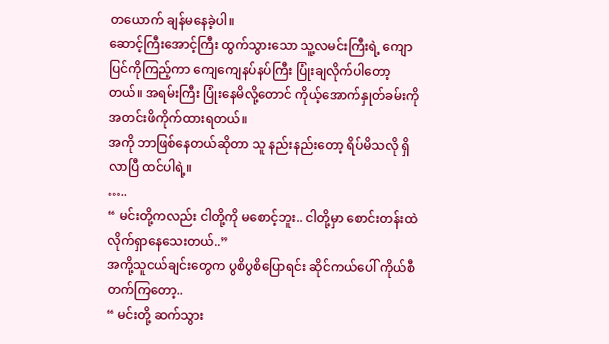တယောက် ချန်မနေခဲ့ပါ။
ဆောင့်ကြီးအောင့်ကြီး ထွက်သွားသော သူ့လမင်းကြီးရဲ့ ကျောပြင်ကိုကြည့်ကာ ကျေကျေနပ်နပ်ကြီး ပြုံးချလိုက်ပါတော့တယ်။ အရမ်းကြီး ပြုံးနေမိလို့တောင် ကိုယ့်အောက်နှုတ်ခမ်းကို အတင်းဖိကိုက်ထားရတယ်။
အကို ဘာဖြစ်နေတယ်ဆိုတာ သူ နည်းနည်းတော့ ရိပ်မိသလို ရှိလာပြီ ထင်ပါရဲ့။
…..
“ မင်းတို့ကလည်း ငါတို့ကို မစောင့်ဘူး.. ငါတို့မှာ စောင်းတန်းထဲ လိုက်ရှာနေသေးတယ်..”
အကို့သူငယ်ချင်းတွေက ပွစိပွစိပြောရင်း ဆိုင်ကယ်ပေါ် ကိုယ်စီတက်ကြတော့..
“ မင်းတို့ ဆက်သွား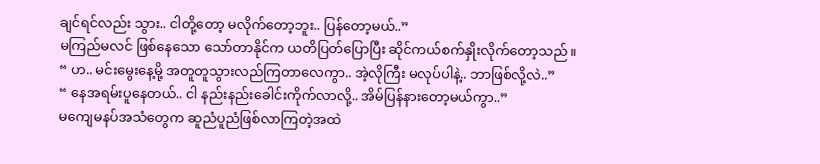ချင်ရင်လည်း သွား.. ငါတို့တော့ မလိုက်တော့ဘူး.. ပြန်တော့မယ်..”
မကြည်မလင် ဖြစ်နေသော သော်တာနိုင်က ယတိပြတ်ပြောပြီး ဆိုင်ကယ်စက်နှိုးလိုက်တော့သည်။
“ ဟ.. မင်းမွေးနေ့မို့ အတူတူသွားလည်ကြတာလေကွာ.. အဲ့လိုကြီး မလုပ်ပါနဲ့.. ဘာဖြစ်လို့လဲ..”
“ နေအရမ်းပူနေတယ်.. ငါ နည်းနည်းခေါင်းကိုက်လာလို့.. အိမ်ပြန်နားတော့မယ်ကွာ..”
မကျေမနပ်အသံတွေက ဆူညံပူညံဖြစ်လာကြတဲ့အထဲ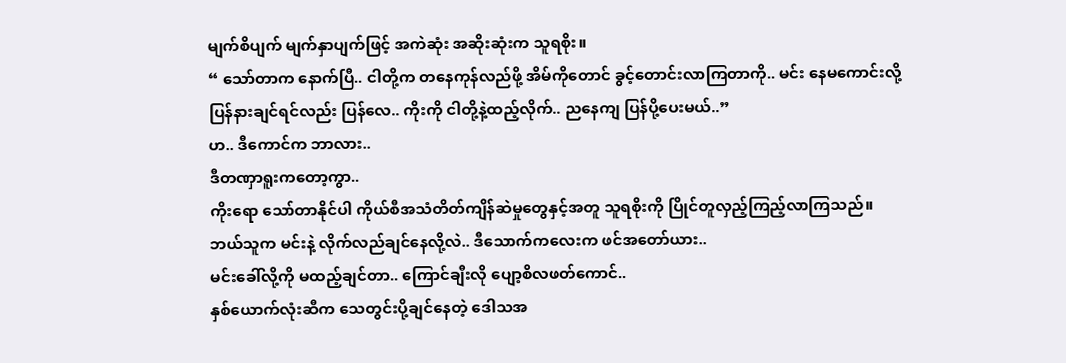မျက်စိပျက် မျက်နှာပျက်ဖြင့် အကဲဆုံး အဆိုးဆုံးက သူရစိုး။
“ သော်တာက နောက်ပြီ.. ငါတို့က တနေကုန်လည်ဖို့ အိမ်ကိုတောင် ခွင့်တောင်းလာကြတာကို.. မင်း နေမကောင်းလို့ ပြန်နားချင်ရင်လည်း ပြန်လေ.. ကိုးကို ငါတို့နဲ့ထည့်လိုက်.. ညနေကျ ပြန်ပို့ပေးမယ်..”
ဟ.. ဒီကောင်က ဘာလား..
ဒီတဏှာရူးကတော့ကွာ..
ကိုးရော သော်တာနိုင်ပါ ကိုယ်စီအသံတိတ်ကျိန်ဆဲမှုတွေနှင့်အတူ သူရစိုးကို ပြိုင်တူလှည့်ကြည့်လာကြသည်။
ဘယ်သူက မင်းနဲ့ လိုက်လည်ချင်နေလို့လဲ.. ဒီသောက်ကလေးက ဖင်အတော်ယား..
မင်းခေါ်လို့ကို မထည့်ချင်တာ.. ကြောင်ချီးလို ပျော့စိလဖတ်ကောင်..
နှစ်ယောက်လုံးဆီက သေတွင်းပို့ချင်နေတဲ့ ဒေါသအ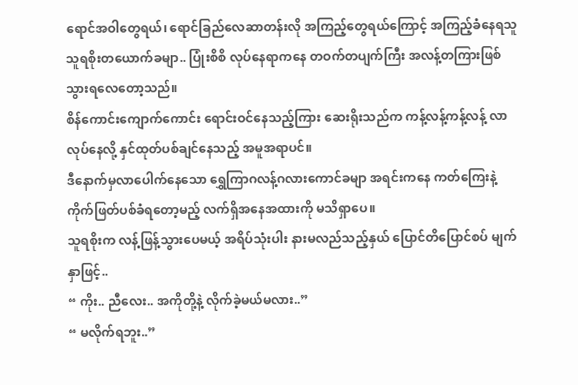ရောင်အဝါတွေရယ်၊ ရောင်ခြည်လေဆာတန်းလို အကြည့်တွေရယ်ကြောင့် အကြည့်ခံနေရသူ သူရစိုးတယောက်ခမျာ.. ပြုံးစိစိ လုပ်နေရာကနေ တဝက်တပျက်ကြီး အလန့်တကြားဖြစ်သွားရလေတော့သည်။
စိန်ကောင်းကျောက်ကောင်း ရောင်းဝင်နေသည့်ကြား ဆေးရိုးသည်က ကန့်လန့်ကန့်လန့် လာလုပ်နေလို့ နှင်ထုတ်ပစ်ချင်နေသည့် အမူအရာပင်။
ဒီနောက်မှလာပေါက်နေသော ရွှေကြာဂလန့်ဂလားကောင်ခမျာ အရင်းကနေ ကတ်ကြေးနဲ့ ကိုက်ဖြတ်ပစ်ခံရတော့မည့် လက်ရှိအနေအထားကို မသိရှာပေ။
သူရစိုးက လန့်ဖြန့်သွားပေမယ့် အရိပ်သုံးပါး နားမလည်သည့်နှယ် ပြောင်တိပြောင်စပ် မျက်နှာဖြင့်..
“ ကိုး.. ညီလေး.. အကိုတို့နဲ့ လိုက်ခဲ့မယ်မလား..”
“ မလိုက်ရဘူး..”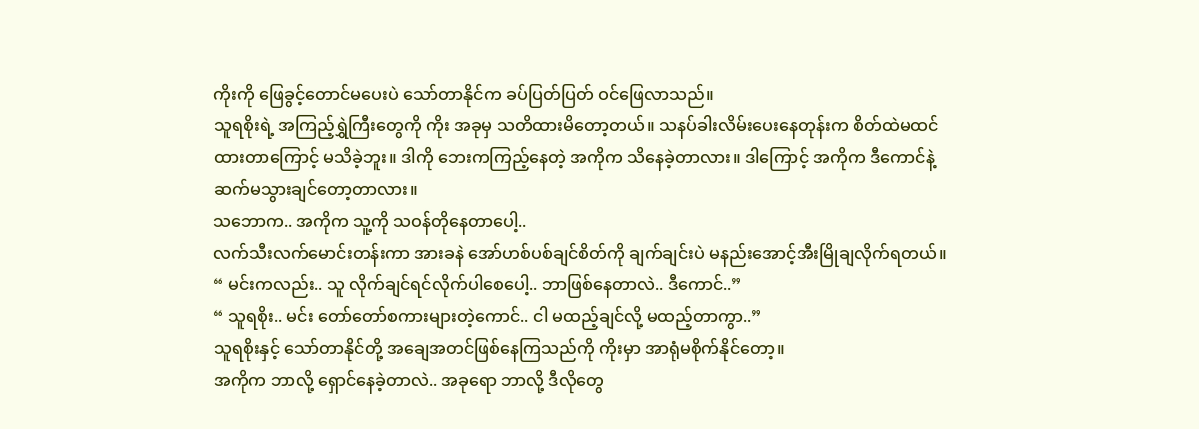ကိုးကို ဖြေခွင့်တောင်မပေးပဲ သော်တာနိုင်က ခပ်ပြတ်ပြတ် ဝင်ဖြေလာသည်။
သူရစိုးရဲ့ အကြည့်ရွှဲကြီးတွေကို ကိုး အခုမှ သတိထားမိတော့တယ်။ သနပ်ခါးလိမ်းပေးနေတုန်းက စိတ်ထဲမထင်ထားတာကြောင့် မသိခဲ့ဘူး။ ဒါကို ဘေးကကြည့်နေတဲ့ အကိုက သိနေခဲ့တာလား။ ဒါကြောင့် အကိုက ဒီကောင်နဲ့ ဆက်မသွားချင်တော့တာလား။
သဘောက.. အကိုက သူ့ကို သဝန်တိုနေတာပေါ့..
လက်သီးလက်မောင်းတန်းကာ အားခနဲ အော်ဟစ်ပစ်ချင်စိတ်ကို ချက်ချင်းပဲ မနည်းအောင့်အီးမြိုချလိုက်ရတယ်။
“ မင်းကလည်း.. သူ လိုက်ချင်ရင်လိုက်ပါစေပေါ့.. ဘာဖြစ်နေတာလဲ.. ဒီကောင်..”
“ သူရစိုး.. မင်း တော်တော်စကားများတဲ့ကောင်.. ငါ မထည့်ချင်လို့ မထည့်တာကွာ..”
သူရစိုးနှင့် သော်တာနိုင်တို့ အချေအတင်ဖြစ်နေကြသည်ကို ကိုးမှာ အာရုံမစိုက်နိုင်တော့။
အကိုက ဘာလို့ ရှောင်နေခဲ့တာလဲ.. အခုရော ဘာလို့ ဒီလိုတွေ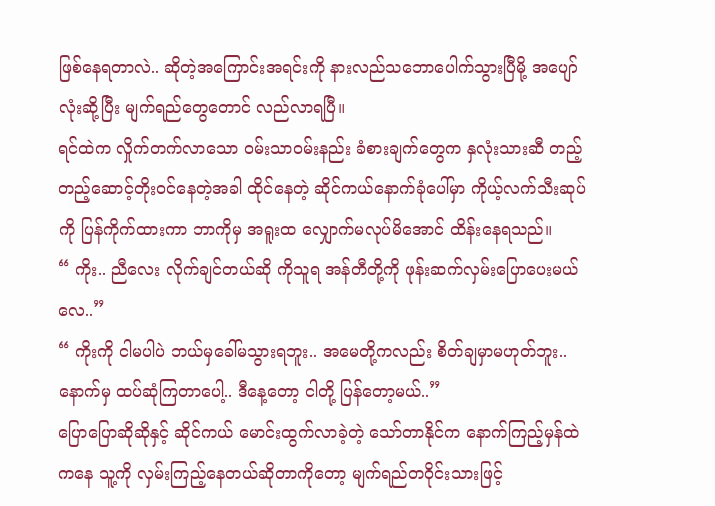ဖြစ်နေရတာလဲ.. ဆိုတဲ့အကြောင်းအရင်းကို နားလည်သဘောပေါက်သွားပြီမို့ အပျော်လုံးဆို့ပြီး မျက်ရည်တွေတောင် လည်လာရပြီ။
ရင်ထဲက လှိုက်တက်လာသော ဝမ်းသာဝမ်းနည်း ခံစားချက်တွေက နှလုံးသားဆီ တည့်တည့်ဆောင့်တိုးဝင်နေတဲ့အခါ ထိုင်နေတဲ့ ဆိုင်ကယ်နောက်ခုံပေါ်မှာ ကိုယ့်လက်သီးဆုပ်ကို ပြန်ကိုက်ထားကာ ဘာကိုမှ အရူးထ လျှောက်မလုပ်မိအောင် ထိန်းနေရသည်။
“ ကိုး.. ညီလေး လိုက်ချင်တယ်ဆို ကိုသူရ အန်တီတို့ကို ဖုန်းဆက်လှမ်းပြောပေးမယ်လေ..”
“ ကိုးကို ငါမပါပဲ ဘယ်မှခေါ်မသွားရဘူး.. အမေတို့ကလည်း စိတ်ချမှာမဟုတ်ဘူး.. နောက်မှ ထပ်ဆုံကြတာပေါ့.. ဒီနေ့တော့ ငါတို့ ပြန်တော့မယ်..”
ပြောပြောဆိုဆိုနှင့် ဆိုင်ကယ် မောင်းထွက်လာခဲ့တဲ့ သော်တာနိုင်က နောက်ကြည့်မှန်ထဲကနေ သူ့ကို လှမ်းကြည့်နေတယ်ဆိုတာကိုတော့ မျက်ရည်တဝိုင်းသားဖြင့်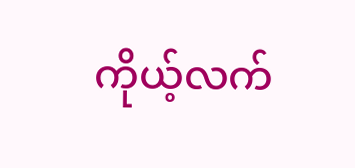ကိုယ့်လက်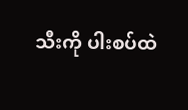သီးကို ပါးစပ်ထဲ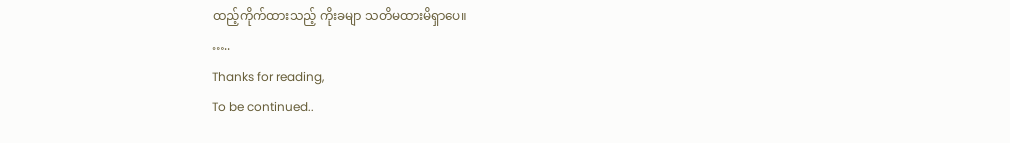ထည့်ကိုက်ထားသည့် ကိုးခမျာ သတိမထားမိရှာပေ။
…..
Thanks for reading,
To be continued..